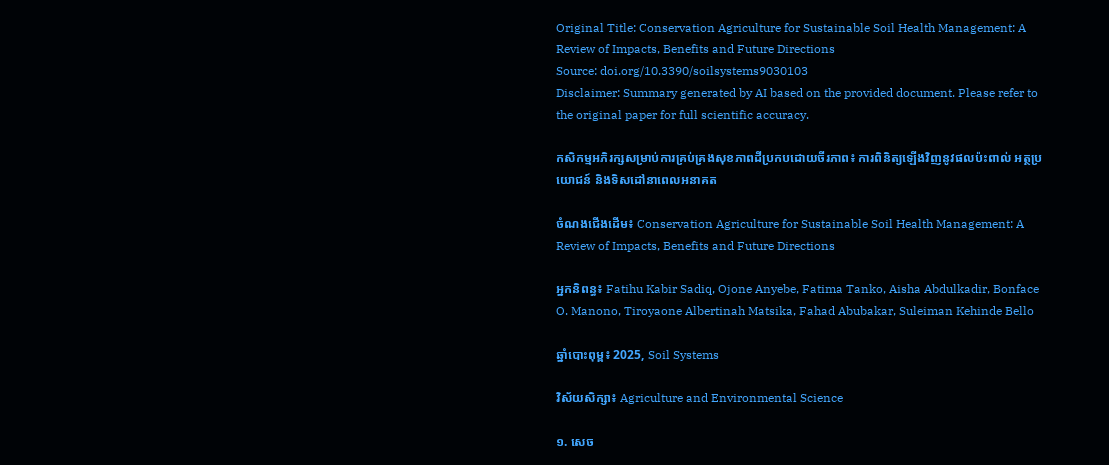Original Title: Conservation Agriculture for Sustainable Soil Health Management: A Review of Impacts, Benefits and Future Directions
Source: doi.org/10.3390/soilsystems9030103
Disclaimer: Summary generated by AI based on the provided document. Please refer to the original paper for full scientific accuracy.

កសិកម្មអភិរក្សសម្រាប់ការគ្រប់គ្រងសុខភាពដីប្រកបដោយចីរភាព៖ ការពិនិត្យឡើងវិញនូវផលប៉ះពាល់ អត្ថប្រយោជន៍ និងទិសដៅនាពេលអនាគត

ចំណងជើងដើម៖ Conservation Agriculture for Sustainable Soil Health Management: A Review of Impacts, Benefits and Future Directions

អ្នកនិពន្ធ៖ Fatihu Kabir Sadiq, Ojone Anyebe, Fatima Tanko, Aisha Abdulkadir, Bonface O. Manono, Tiroyaone Albertinah Matsika, Fahad Abubakar, Suleiman Kehinde Bello

ឆ្នាំបោះពុម្ព៖ 2025, Soil Systems

វិស័យសិក្សា៖ Agriculture and Environmental Science

១. សេច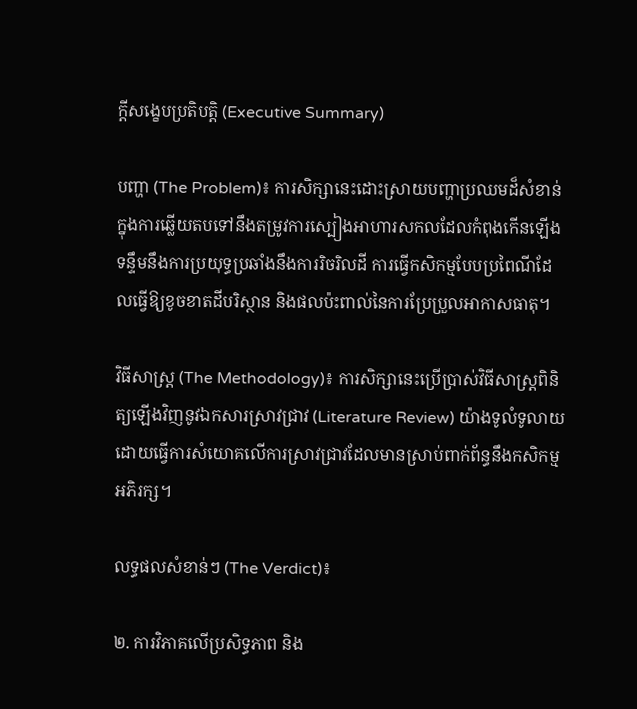ក្តីសង្ខេបប្រតិបត្តិ (Executive Summary)

បញ្ហា (The Problem)៖ ការសិក្សានេះដោះស្រាយបញ្ហាប្រឈមដ៏សំខាន់ក្នុងការឆ្លើយតបទៅនឹងតម្រូវការស្បៀងអាហារសកលដែលកំពុងកើនឡើង ទន្ទឹមនឹងការប្រយុទ្ធប្រឆាំងនឹងការរិចរិលដី ការធ្វើកសិកម្មបែបប្រពៃណីដែលធ្វើឱ្យខូចខាតដីបរិស្ថាន និងផលប៉ះពាល់នៃការប្រែប្រួលអាកាសធាតុ។

វិធីសាស្ត្រ (The Methodology)៖ ការសិក្សានេះប្រើប្រាស់វិធីសាស្ត្រពិនិត្យឡើងវិញនូវឯកសារស្រាវជ្រាវ (Literature Review) យ៉ាងទូលំទូលាយ ដោយធ្វើការសំយោគលើការស្រាវជ្រាវដែលមានស្រាប់ពាក់ព័ន្ធនឹងកសិកម្មអភិរក្ស។

លទ្ធផលសំខាន់ៗ (The Verdict)៖

២. ការវិភាគលើប្រសិទ្ធភាព និង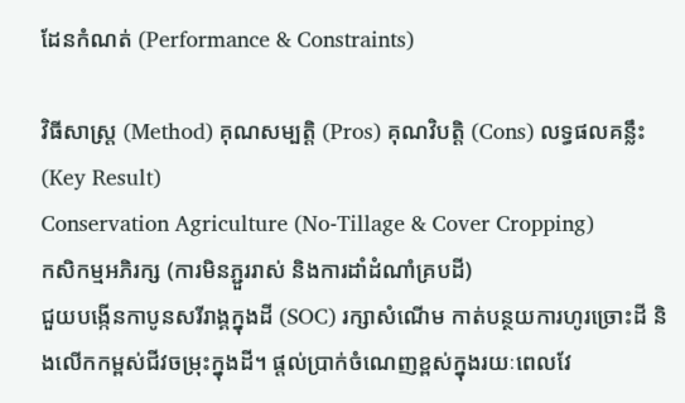ដែនកំណត់ (Performance & Constraints)

វិធីសាស្ត្រ (Method) គុណសម្បត្តិ (Pros) គុណវិបត្តិ (Cons) លទ្ធផលគន្លឹះ (Key Result)
Conservation Agriculture (No-Tillage & Cover Cropping)
កសិកម្មអភិរក្ស (ការមិនភ្ជួររាស់ និងការដាំដំណាំគ្របដី)
ជួយបង្កើនកាបូនសរីរាង្គក្នុងដី (SOC) រក្សាសំណើម កាត់បន្ថយការហូរច្រោះដី និងលើកកម្ពស់ជីវចម្រុះក្នុងដី។ ផ្តល់ប្រាក់ចំណេញខ្ពស់ក្នុងរយៈពេលវែ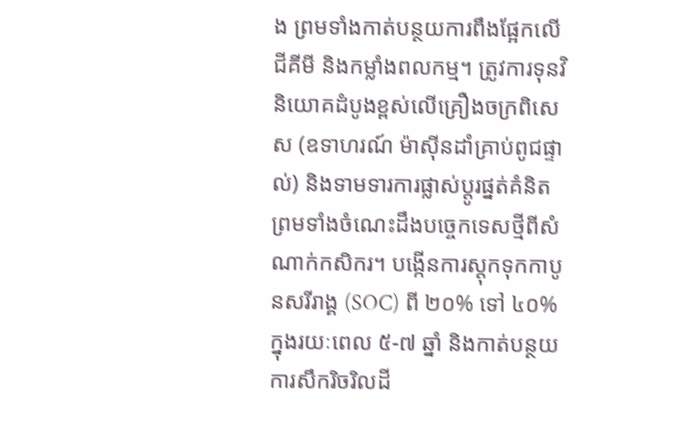ង ព្រមទាំងកាត់បន្ថយការពឹងផ្អែកលើជីគីមី និងកម្លាំងពលកម្ម។ ត្រូវការទុនវិនិយោគដំបូងខ្ពស់លើគ្រឿងចក្រពិសេស (ឧទាហរណ៍ ម៉ាស៊ីនដាំគ្រាប់ពូជផ្ទាល់) និងទាមទារការផ្លាស់ប្តូរផ្នត់គំនិត ព្រមទាំងចំណេះដឹងបច្ចេកទេសថ្មីពីសំណាក់កសិករ។ បង្កើនការស្តុកទុកកាបូនសរីរាង្គ (SOC) ពី ២០% ទៅ ៤០% ក្នុងរយៈពេល ៥-៧ ឆ្នាំ និងកាត់បន្ថយការសឹករិចរិលដី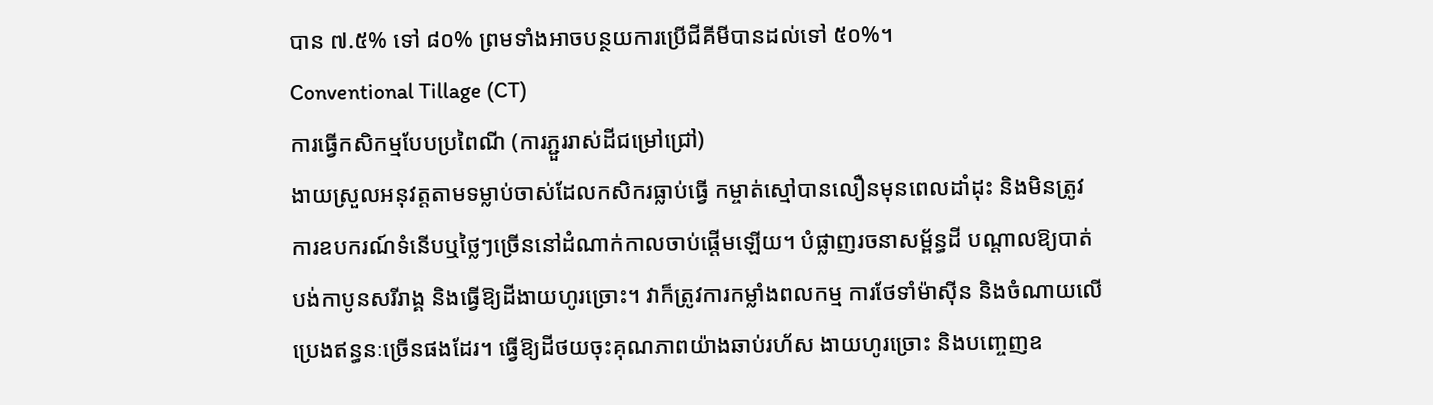បាន ៧.៥% ទៅ ៨០% ព្រមទាំងអាចបន្ថយការប្រើជីគីមីបានដល់ទៅ ៥០%។
Conventional Tillage (CT)
ការធ្វើកសិកម្មបែបប្រពៃណី (ការភ្ជួររាស់ដីជម្រៅជ្រៅ)
ងាយស្រួលអនុវត្តតាមទម្លាប់ចាស់ដែលកសិករធ្លាប់ធ្វើ កម្ចាត់ស្មៅបានលឿនមុនពេលដាំដុះ និងមិនត្រូវការឧបករណ៍ទំនើបឬថ្លៃៗច្រើននៅដំណាក់កាលចាប់ផ្តើមឡើយ។ បំផ្លាញរចនាសម្ព័ន្ធដី បណ្តាលឱ្យបាត់បង់កាបូនសរីរាង្គ និងធ្វើឱ្យដីងាយហូរច្រោះ។ វាក៏ត្រូវការកម្លាំងពលកម្ម ការថែទាំម៉ាស៊ីន និងចំណាយលើប្រេងឥន្ធនៈច្រើនផងដែរ។ ធ្វើឱ្យដីថយចុះគុណភាពយ៉ាងឆាប់រហ័ស ងាយហូរច្រោះ និងបញ្ចេញឧ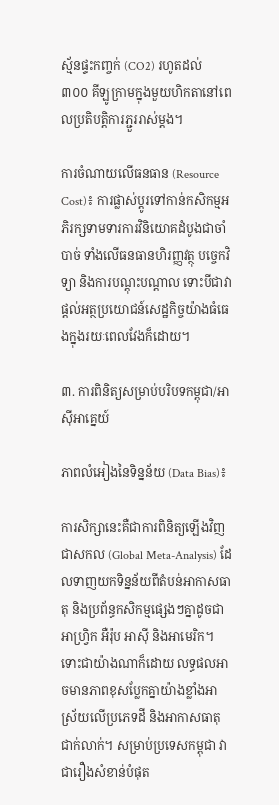ស្ម័នផ្ទះកញ្ចក់ (CO2) រហូតដល់ ៣០០ គីឡូក្រាមក្នុងមួយហិកតានៅពេលប្រតិបត្តិការភ្ជួររាស់ម្តង។

ការចំណាយលើធនធាន (Resource Cost)៖ ការផ្លាស់ប្តូរទៅកាន់កសិកម្មអភិរក្សទាមទារការវិនិយោគដំបូងជាចាំបាច់ ទាំងលើធនធានហិរញ្ញវត្ថុ បច្ចេកវិទ្យា និងការបណ្តុះបណ្តាល ទោះបីជាវាផ្តល់អត្ថប្រយោជន៍សេដ្ឋកិច្ចយ៉ាងធំធេងក្នុងរយៈពេលវែងក៏ដោយ។

៣. ការពិនិត្យសម្រាប់បរិបទកម្ពុជា/អាស៊ីអាគ្នេយ៍

ភាពលំអៀងនៃទិន្នន័យ (Data Bias)៖

ការសិក្សានេះគឺជាការពិនិត្យឡើងវិញជាសកល (Global Meta-Analysis) ដែលទាញយកទិន្នន័យពីតំបន់អាកាសធាតុ និងប្រព័ន្ធកសិកម្មផ្សេងៗគ្នាដូចជា អាហ្វ្រិក អឺរ៉ុប អាស៊ី និងអាមេរិក។ ទោះជាយ៉ាងណាក៏ដោយ លទ្ធផលអាចមានភាពខុសប្លែកគ្នាយ៉ាងខ្លាំងអាស្រ័យលើប្រភេទដី និងអាកាសធាតុជាក់លាក់។ សម្រាប់ប្រទេសកម្ពុជា វាជារឿងសំខាន់បំផុត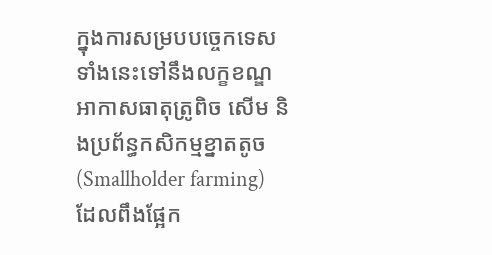ក្នុងការសម្របបច្ចេកទេសទាំងនេះទៅនឹងលក្ខខណ្ឌអាកាសធាតុត្រូពិច សើម និងប្រព័ន្ធកសិកម្មខ្នាតតូច (Smallholder farming) ដែលពឹងផ្អែក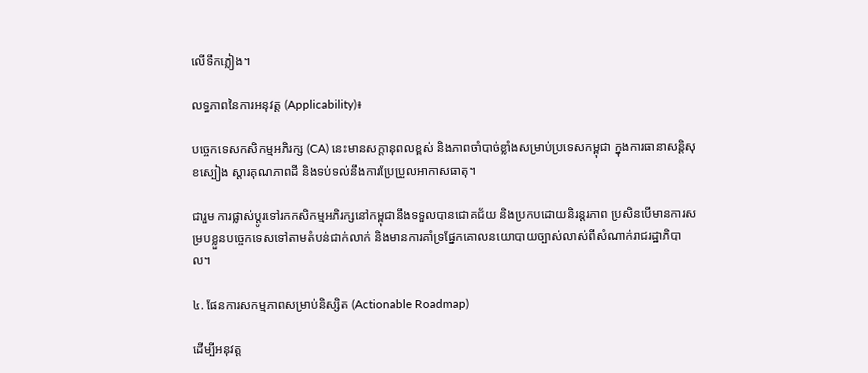លើទឹកភ្លៀង។

លទ្ធភាពនៃការអនុវត្ត (Applicability)៖

បច្ចេកទេសកសិកម្មអភិរក្ស (CA) នេះមានសក្តានុពលខ្ពស់ និងភាពចាំបាច់ខ្លាំងសម្រាប់ប្រទេសកម្ពុជា ក្នុងការធានាសន្តិសុខស្បៀង ស្តារគុណភាពដី និងទប់ទល់នឹងការប្រែប្រួលអាកាសធាតុ។

ជារួម ការផ្លាស់ប្តូរទៅរកកសិកម្មអភិរក្សនៅកម្ពុជានឹងទទួលបានជោគជ័យ និងប្រកបដោយនិរន្តរភាព ប្រសិនបើមានការសម្របខ្លួនបច្ចេកទេសទៅតាមតំបន់ជាក់លាក់ និងមានការគាំទ្រផ្នែកគោលនយោបាយច្បាស់លាស់ពីសំណាក់រាជរដ្ឋាភិបាល។

៤. ផែនការសកម្មភាពសម្រាប់និស្សិត (Actionable Roadmap)

ដើម្បីអនុវត្ត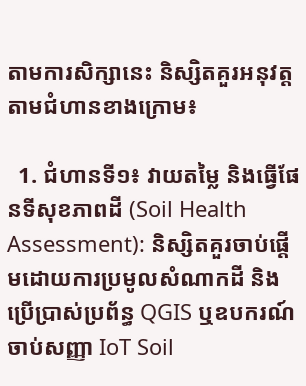តាមការសិក្សានេះ និស្សិតគួរអនុវត្តតាមជំហានខាងក្រោម៖

  1. ជំហានទី១៖ វាយតម្លៃ និងធ្វើផែនទីសុខភាពដី (Soil Health Assessment): និស្សិតគួរចាប់ផ្តើមដោយការប្រមូលសំណាកដី និងប្រើប្រាស់ប្រព័ន្ធ QGIS ឬឧបករណ៍ចាប់សញ្ញា IoT Soil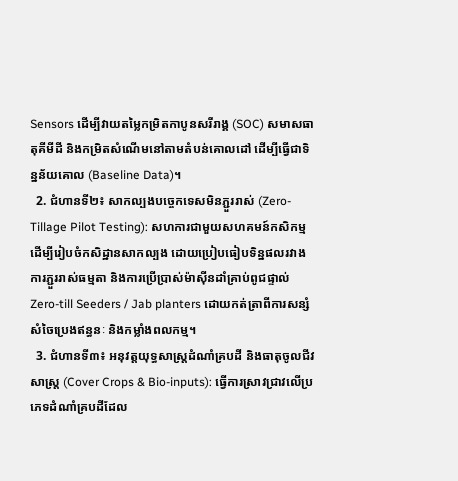Sensors ដើម្បីវាយតម្លៃកម្រិតកាបូនសរីរាង្គ (SOC) សមាសធាតុគីមីដី និងកម្រិតសំណើមនៅតាមតំបន់គោលដៅ ដើម្បីធ្វើជាទិន្នន័យគោល (Baseline Data)។
  2. ជំហានទី២៖ សាកល្បងបច្ចេកទេសមិនភ្ជួររាស់ (Zero-Tillage Pilot Testing): សហការជាមួយសហគមន៍កសិកម្ម ដើម្បីរៀបចំកសិដ្ឋានសាកល្បង ដោយប្រៀបធៀបទិន្នផលរវាងការភ្ជួររាស់ធម្មតា និងការប្រើប្រាស់ម៉ាស៊ីនដាំគ្រាប់ពូជផ្ទាល់ Zero-till Seeders / Jab planters ដោយកត់ត្រាពីការសន្សំសំចៃប្រេងឥន្ធនៈ និងកម្លាំងពលកម្ម។
  3. ជំហានទី៣៖ អនុវត្តយុទ្ធសាស្ត្រដំណាំគ្របដី និងធាតុចូលជីវសាស្ត្រ (Cover Crops & Bio-inputs): ធ្វើការស្រាវជ្រាវលើប្រភេទដំណាំគ្របដីដែល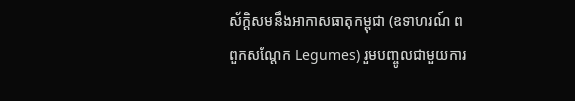ស័ក្តិសមនឹងអាកាសធាតុកម្ពុជា (ឧទាហរណ៍ ពពួកសណ្តែក Legumes) រួមបញ្ចូលជាមួយការ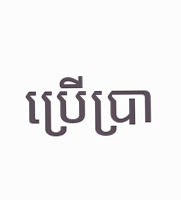ប្រើប្រា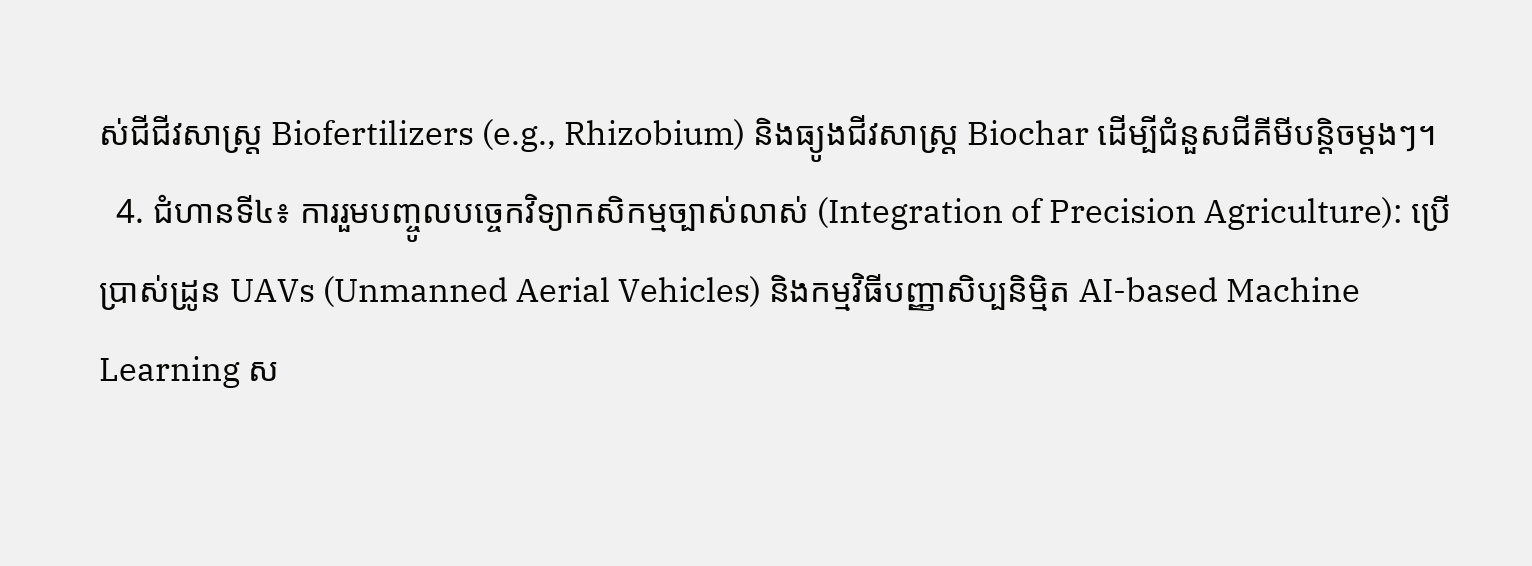ស់ជីជីវសាស្រ្ត Biofertilizers (e.g., Rhizobium) និងធ្យូងជីវសាស្ត្រ Biochar ដើម្បីជំនួសជីគីមីបន្តិចម្តងៗ។
  4. ជំហានទី៤៖ ការរួមបញ្ចូលបច្ចេកវិទ្យាកសិកម្មច្បាស់លាស់ (Integration of Precision Agriculture): ប្រើប្រាស់ដ្រូន UAVs (Unmanned Aerial Vehicles) និងកម្មវិធីបញ្ញាសិប្បនិម្មិត AI-based Machine Learning ស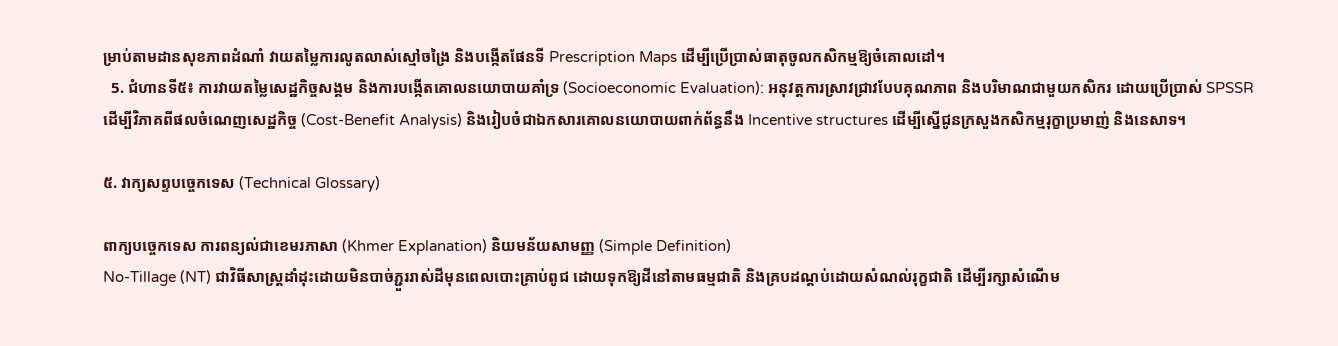ម្រាប់តាមដានសុខភាពដំណាំ វាយតម្លៃការលូតលាស់ស្មៅចង្រៃ និងបង្កើតផែនទី Prescription Maps ដើម្បីប្រើប្រាស់ធាតុចូលកសិកម្មឱ្យចំគោលដៅ។
  5. ជំហានទី៥៖ ការវាយតម្លៃសេដ្ឋកិច្ចសង្គម និងការបង្កើតគោលនយោបាយគាំទ្រ (Socioeconomic Evaluation): អនុវត្តការស្រាវជ្រាវបែបគុណភាព និងបរិមាណជាមួយកសិករ ដោយប្រើប្រាស់ SPSSR ដើម្បីវិភាគពីផលចំណេញសេដ្ឋកិច្ច (Cost-Benefit Analysis) និងរៀបចំជាឯកសារគោលនយោបាយពាក់ព័ន្ធនឹង Incentive structures ដើម្បីស្នើជូនក្រសួងកសិកម្មរុក្ខាប្រមាញ់ និងនេសាទ។

៥. វាក្យសព្ទបច្ចេកទេស (Technical Glossary)

ពាក្យបច្ចេកទេស ការពន្យល់ជាខេមរភាសា (Khmer Explanation) និយមន័យសាមញ្ញ (Simple Definition)
No-Tillage (NT) ជាវិធីសាស្ត្រដាំដុះដោយមិនបាច់ភ្ជួររាស់ដីមុនពេលបោះគ្រាប់ពូជ ដោយទុកឱ្យដីនៅតាមធម្មជាតិ និងគ្របដណ្តប់ដោយសំណល់រុក្ខជាតិ ដើម្បីរក្សាសំណើម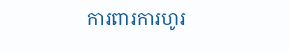ការពារការហូរ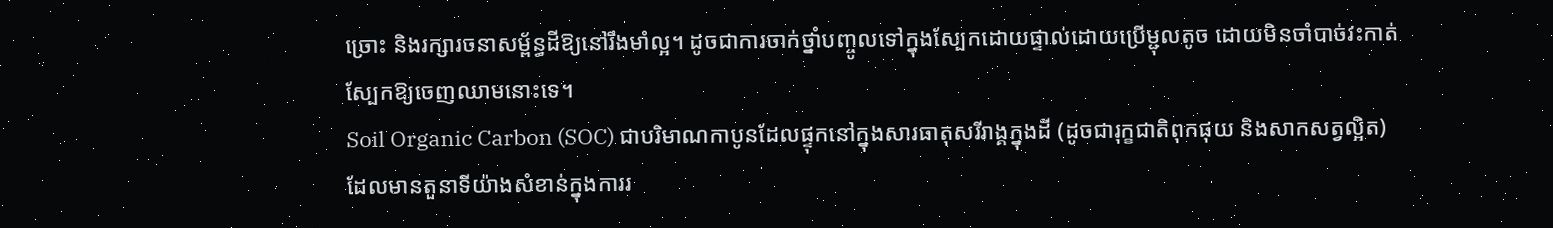ច្រោះ និងរក្សារចនាសម្ព័ន្ធដីឱ្យនៅរឹងមាំល្អ។ ដូចជាការចាក់ថ្នាំបញ្ចូលទៅក្នុងស្បែកដោយផ្ទាល់ដោយប្រើម្ជុលតូច ដោយមិនចាំបាច់វះកាត់ស្បែកឱ្យចេញឈាមនោះទេ។
Soil Organic Carbon (SOC) ជាបរិមាណកាបូនដែលផ្ទុកនៅក្នុងសារធាតុសរីរាង្គក្នុងដី (ដូចជារុក្ខជាតិពុកផុយ និងសាកសត្វល្អិត) ដែលមានតួនាទីយ៉ាងសំខាន់ក្នុងការរ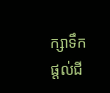ក្សាទឹក ផ្តល់ជី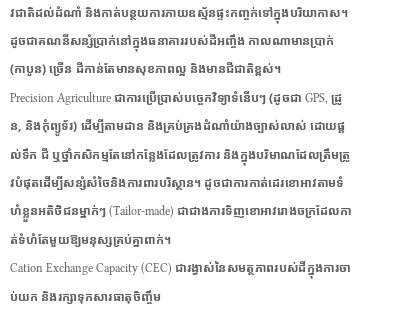វជាតិដល់ដំណាំ និងកាត់បន្ថយការភាយឧស្ម័នផ្ទះកញ្ចក់ទៅក្នុងបរិយាកាស។ ដូចជាគណនីសន្សំប្រាក់នៅក្នុងធនាគាររបស់ដីអញ្ចឹង កាលណាមានប្រាក់ (កាបូន) ច្រើន ដីកាន់តែមានសុខភាពល្អ និងមានជីជាតិខ្ពស់។
Precision Agriculture ជាការប្រើប្រាស់បច្ចេកវិទ្យាទំនើបៗ (ដូចជា GPS, ដ្រូន, និងកុំព្យូទ័រ) ដើម្បីតាមដាន និងគ្រប់គ្រងដំណាំយ៉ាងច្បាស់លាស់ ដោយផ្តល់ទឹក ជី ឬថ្នាំកសិកម្មតែនៅកន្លែងដែលត្រូវការ និងក្នុងបរិមាណដែលត្រឹមត្រូវបំផុតដើម្បីសន្សំសំចៃនិងការពារបរិស្ថាន។ ដូចជាការកាត់ដេរខោអាវតាមទំហំខ្លួនអតិថិជនម្នាក់ៗ (Tailor-made) ជាជាងការទិញខោអាវរោងចក្រដែលកាត់ទំហំតែមួយឱ្យមនុស្សគ្រប់គ្នាពាក់។
Cation Exchange Capacity (CEC) ជារង្វាស់នៃសមត្ថភាពរបស់ដីក្នុងការចាប់យក និងរក្សាទុកសារធាតុចិញ្ចឹម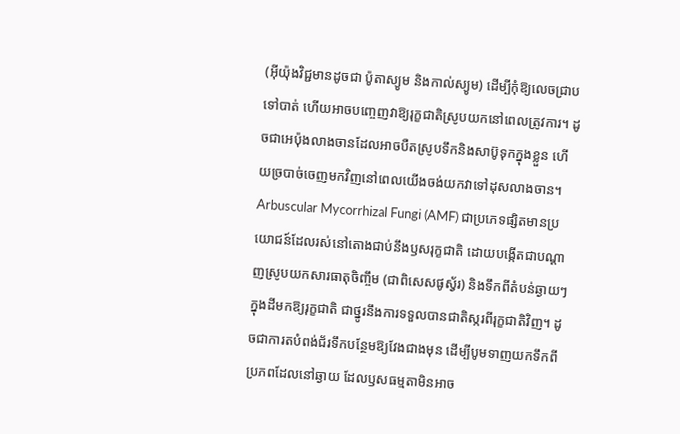(អ៊ីយ៉ុងវិជ្ជមានដូចជា ប៉ូតាស្យូម និងកាល់ស្យូម) ដើម្បីកុំឱ្យលេចជ្រាបទៅបាត់ ហើយអាចបញ្ចេញវាឱ្យរុក្ខជាតិស្រូបយកនៅពេលត្រូវការ។ ដូចជាអេប៉ុងលាងចានដែលអាចបឺតស្រូបទឹកនិងសាប៊ូទុកក្នុងខ្លួន ហើយច្របាច់ចេញមកវិញនៅពេលយើងចង់យកវាទៅដុសលាងចាន។
Arbuscular Mycorrhizal Fungi (AMF) ជាប្រភេទផ្សិតមានប្រយោជន៍ដែលរស់នៅតោងជាប់នឹងឫសរុក្ខជាតិ ដោយបង្កើតជាបណ្តាញស្រូបយកសារធាតុចិញ្ចឹម (ជាពិសេសផូស្វ័រ) និងទឹកពីតំបន់ឆ្ងាយៗក្នុងដីមកឱ្យរុក្ខជាតិ ជាថ្នូរនឹងការទទួលបានជាតិស្ករពីរុក្ខជាតិវិញ។ ដូចជាការតបំពង់ជ័រទឹកបន្ថែមឱ្យវែងជាងមុន ដើម្បីបូមទាញយកទឹកពីប្រភពដែលនៅឆ្ងាយ ដែលឫសធម្មតាមិនអាច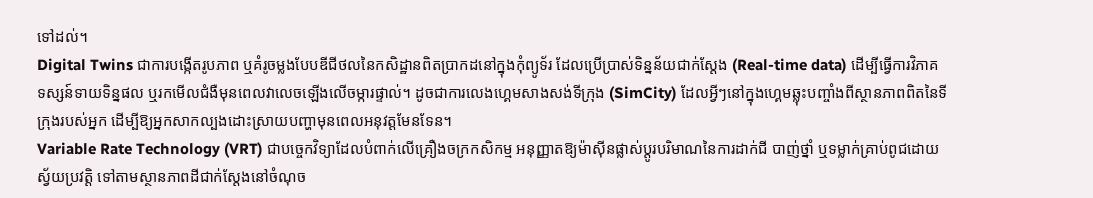ទៅដល់។
Digital Twins ជាការបង្កើតរូបភាព ឬគំរូចម្លងបែបឌីជីថលនៃកសិដ្ឋានពិតប្រាកដនៅក្នុងកុំព្យូទ័រ ដែលប្រើប្រាស់ទិន្នន័យជាក់ស្តែង (Real-time data) ដើម្បីធ្វើការវិភាគ ទស្សន៍ទាយទិន្នផល ឬរកមើលជំងឺមុនពេលវាលេចឡើងលើចម្ការផ្ទាល់។ ដូចជាការលេងហ្គេមសាងសង់ទីក្រុង (SimCity) ដែលអ្វីៗនៅក្នុងហ្គេមឆ្លុះបញ្ចាំងពីស្ថានភាពពិតនៃទីក្រុងរបស់អ្នក ដើម្បីឱ្យអ្នកសាកល្បងដោះស្រាយបញ្ហាមុនពេលអនុវត្តមែនទែន។
Variable Rate Technology (VRT) ជាបច្ចេកវិទ្យាដែលបំពាក់លើគ្រឿងចក្រកសិកម្ម អនុញ្ញាតឱ្យម៉ាស៊ីនផ្លាស់ប្តូរបរិមាណនៃការដាក់ជី បាញ់ថ្នាំ ឬទម្លាក់គ្រាប់ពូជដោយស្វ័យប្រវត្តិ ទៅតាមស្ថានភាពដីជាក់ស្តែងនៅចំណុច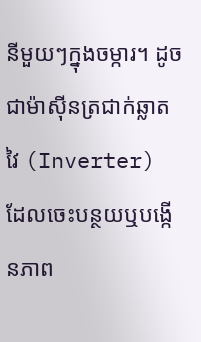នីមួយៗក្នុងចម្ការ។ ដូចជាម៉ាស៊ីនត្រជាក់ឆ្លាតវៃ (Inverter) ដែលចេះបន្ថយឬបង្កើនភាព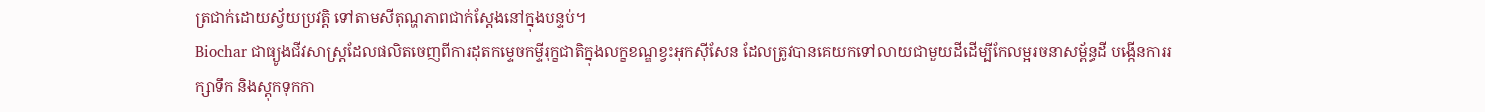ត្រជាក់ដោយស្វ័យប្រវត្តិ ទៅតាមសីតុណ្ហភាពជាក់ស្តែងនៅក្នុងបន្ទប់។
Biochar ជាធ្យូងជីវសាស្ត្រដែលផលិតចេញពីការដុតកម្ទេចកម្ទីរុក្ខជាតិក្នុងលក្ខខណ្ឌខ្វះអុកស៊ីសែន ដែលត្រូវបានគេយកទៅលាយជាមួយដីដើម្បីកែលម្អរចនាសម្ព័ន្ធដី បង្កើនការរក្សាទឹក និងស្តុកទុកកា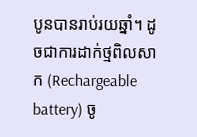បូនបានរាប់រយឆ្នាំ។ ដូចជាការដាក់ថ្មពិលសាក (Rechargeable battery) ចូ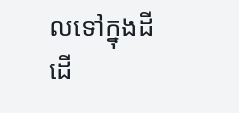លទៅក្នុងដី ដើ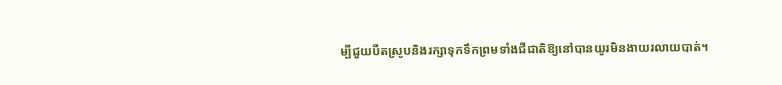ម្បីជួយបឺតស្រូបនិងរក្សាទុកទឹកព្រមទាំងជីជាតិឱ្យនៅបានយូរមិនងាយរលាយបាត់។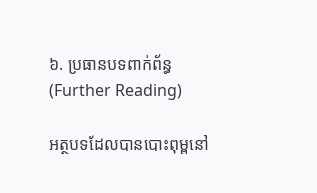៦. ប្រធានបទពាក់ព័ន្ធ (Further Reading)

អត្ថបទដែលបានបោះពុម្ពនៅ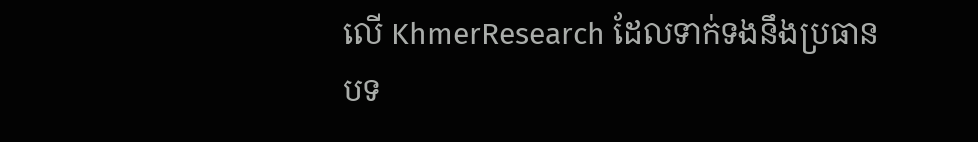លើ KhmerResearch ដែលទាក់ទងនឹងប្រធានបទ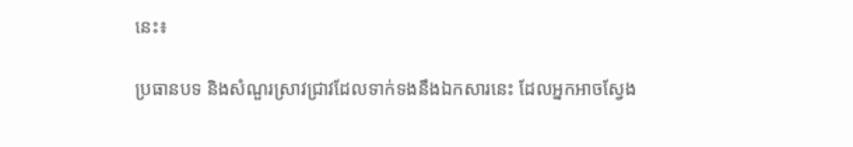នេះ៖

ប្រធានបទ និងសំណួរស្រាវជ្រាវដែលទាក់ទងនឹងឯកសារនេះ ដែលអ្នកអាចស្វែង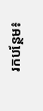រកបន្ថែម៖